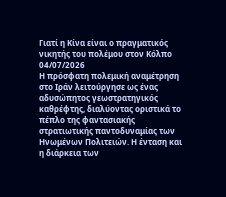Γιατί η Κίνα είναι ο πραγματικός νικητής του πολέμου στον Κόλπο
04/07/2026
Η πρόσφατη πολεμική αναμέτρηση στο Ιράν λειτούργησε ως ένας αδυσώπητος γεωστρατηγικός καθρέφτης, διαλύοντας οριστικά το πέπλο της φαντασιακής στρατιωτικής παντοδυναμίας των Ηνωμένων Πολιτειών. Η ένταση και η διάρκεια των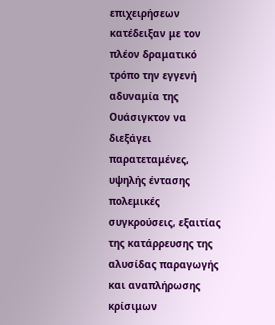επιχειρήσεων κατέδειξαν με τον πλέον δραματικό τρόπο την εγγενή αδυναμία της Ουάσιγκτον να διεξάγει παρατεταμένες, υψηλής έντασης πολεμικές συγκρούσεις, εξαιτίας της κατάρρευσης της αλυσίδας παραγωγής και αναπλήρωσης κρίσιμων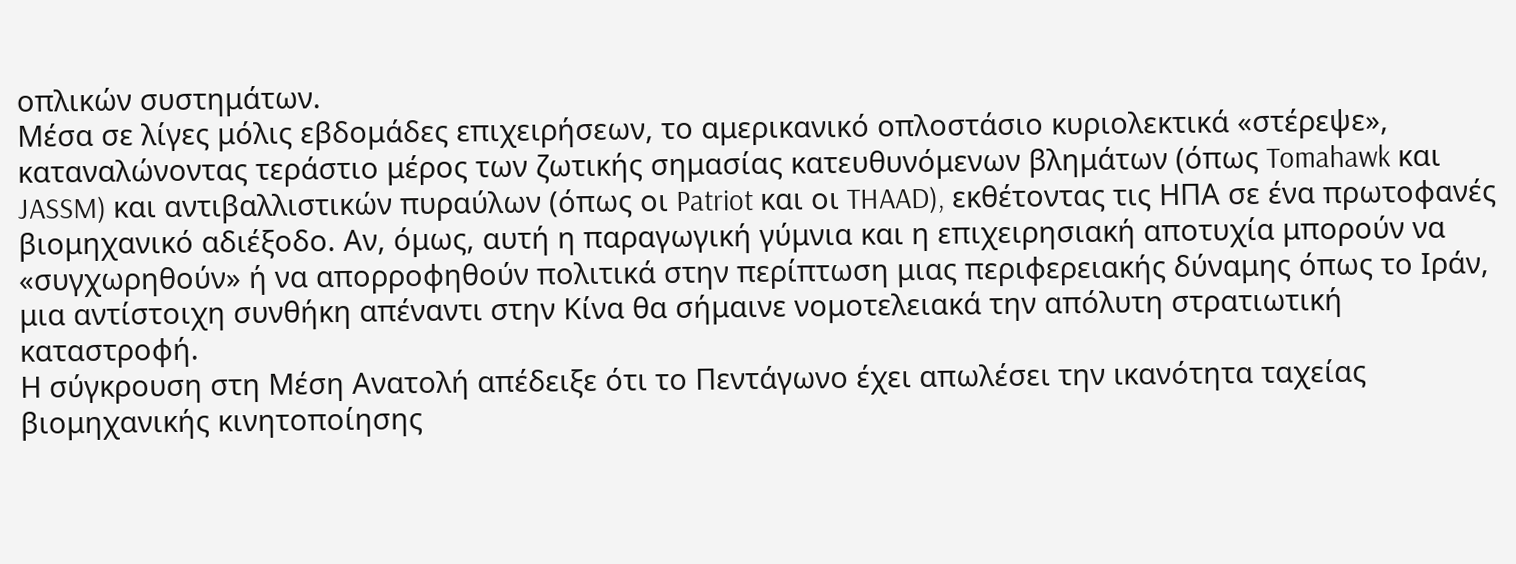οπλικών συστημάτων.
Μέσα σε λίγες μόλις εβδομάδες επιχειρήσεων, το αμερικανικό οπλοστάσιο κυριολεκτικά «στέρεψε», καταναλώνοντας τεράστιο μέρος των ζωτικής σημασίας κατευθυνόμενων βλημάτων (όπως Tomahawk και JASSM) και αντιβαλλιστικών πυραύλων (όπως οι Patriot και οι THAAD), εκθέτοντας τις ΗΠΑ σε ένα πρωτοφανές βιομηχανικό αδιέξοδο. Αν, όμως, αυτή η παραγωγική γύμνια και η επιχειρησιακή αποτυχία μπορούν να «συγχωρηθούν» ή να απορροφηθούν πολιτικά στην περίπτωση μιας περιφερειακής δύναμης όπως το Ιράν, μια αντίστοιχη συνθήκη απέναντι στην Κίνα θα σήμαινε νομοτελειακά την απόλυτη στρατιωτική καταστροφή.
Η σύγκρουση στη Μέση Ανατολή απέδειξε ότι το Πεντάγωνο έχει απωλέσει την ικανότητα ταχείας βιομηχανικής κινητοποίησης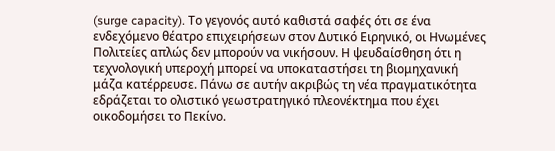(surge capacity). Το γεγονός αυτό καθιστά σαφές ότι σε ένα ενδεχόμενο θέατρο επιχειρήσεων στον Δυτικό Ειρηνικό, οι Ηνωμένες Πολιτείες απλώς δεν μπορούν να νικήσουν. Η ψευδαίσθηση ότι η τεχνολογική υπεροχή μπορεί να υποκαταστήσει τη βιομηχανική μάζα κατέρρευσε. Πάνω σε αυτήν ακριβώς τη νέα πραγματικότητα εδράζεται το ολιστικό γεωστρατηγικό πλεονέκτημα που έχει οικοδομήσει το Πεκίνο.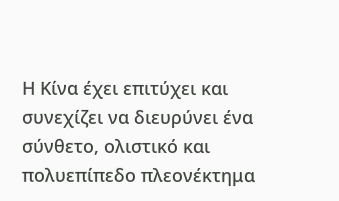Η Κίνα έχει επιτύχει και συνεχίζει να διευρύνει ένα σύνθετο, ολιστικό και πολυεπίπεδο πλεονέκτημα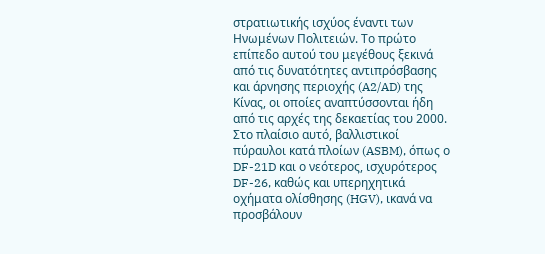στρατιωτικής ισχύος έναντι των Ηνωμένων Πολιτειών. Το πρώτο επίπεδο αυτού του μεγέθους ξεκινά από τις δυνατότητες αντιπρόσβασης και άρνησης περιοχής (A2/AD) της Κίνας, οι οποίες αναπτύσσονται ήδη από τις αρχές της δεκαετίας του 2000. Στο πλαίσιο αυτό, βαλλιστικοί πύραυλοι κατά πλοίων (ASBM), όπως ο DF-21D και ο νεότερος, ισχυρότερος DF-26, καθώς και υπερηχητικά οχήματα ολίσθησης (HGV), ικανά να προσβάλουν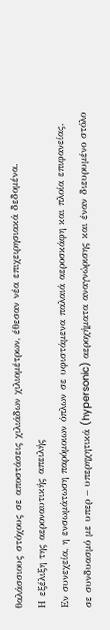θαλάσσιους στόχους σε αποστάσεις χιλιάδων χιλιομέτρων, έθεσαν νέα επιχειρησιακά δεδομένα.
Η εξέλιξη της αεροναυτικής απειλής
Εν συνεχεία, η ενσωμάτωση παρόμοιων όπλων σε υφιστάμενα παλαιά αεροσκάφη και πλοία επιφανείας, σε συνδυασμό με υπερ – υπερηχητικά (hypersonic) αεροχήματα αναγνώρισης και έναν διευρυμένο στόλο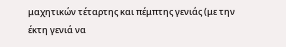μαχητικών τέταρτης και πέμπτης γενιάς (με την έκτη γενιά να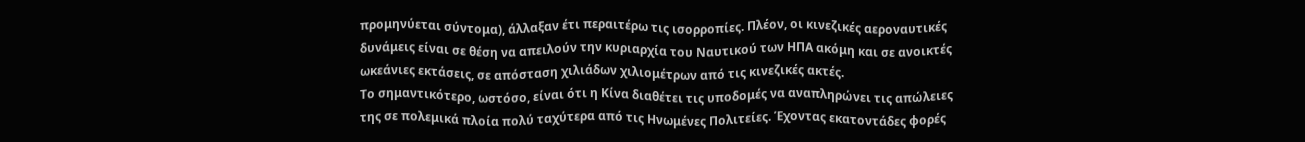προμηνύεται σύντομα), άλλαξαν έτι περαιτέρω τις ισορροπίες. Πλέον, οι κινεζικές αεροναυτικές δυνάμεις είναι σε θέση να απειλούν την κυριαρχία του Ναυτικού των ΗΠΑ ακόμη και σε ανοικτές ωκεάνιες εκτάσεις, σε απόσταση χιλιάδων χιλιομέτρων από τις κινεζικές ακτές.
Το σημαντικότερο, ωστόσο, είναι ότι η Κίνα διαθέτει τις υποδομές να αναπληρώνει τις απώλειες της σε πολεμικά πλοία πολύ ταχύτερα από τις Ηνωμένες Πολιτείες. Έχοντας εκατοντάδες φορές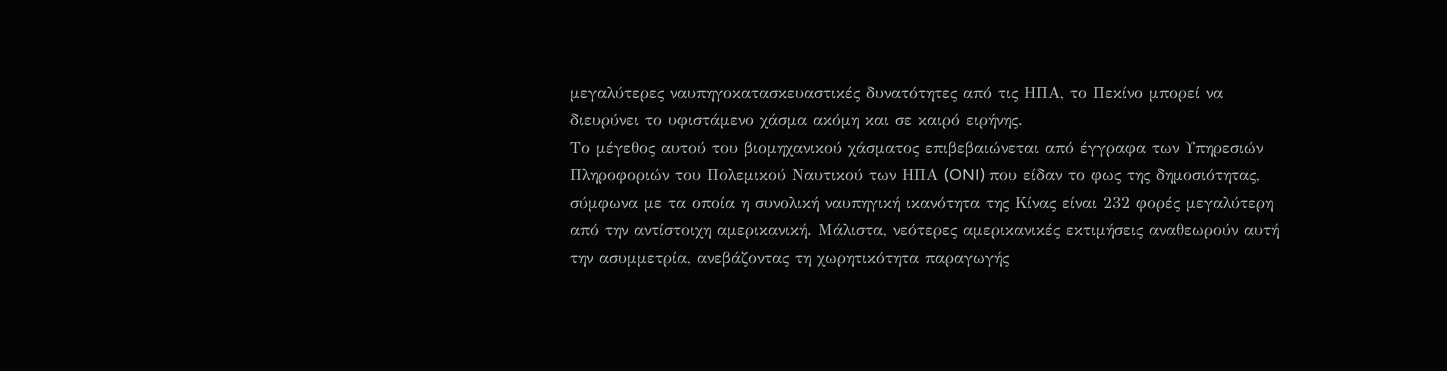μεγαλύτερες ναυπηγοκατασκευαστικές δυνατότητες από τις ΗΠΑ, το Πεκίνο μπορεί να διευρύνει το υφιστάμενο χάσμα ακόμη και σε καιρό ειρήνης.
Το μέγεθος αυτού του βιομηχανικού χάσματος επιβεβαιώνεται από έγγραφα των Υπηρεσιών Πληροφοριών του Πολεμικού Ναυτικού των ΗΠΑ (ONI) που είδαν το φως της δημοσιότητας, σύμφωνα με τα οποία η συνολική ναυπηγική ικανότητα της Κίνας είναι 232 φορές μεγαλύτερη από την αντίστοιχη αμερικανική. Μάλιστα, νεότερες αμερικανικές εκτιμήσεις αναθεωρούν αυτή την ασυμμετρία, ανεβάζοντας τη χωρητικότητα παραγωγής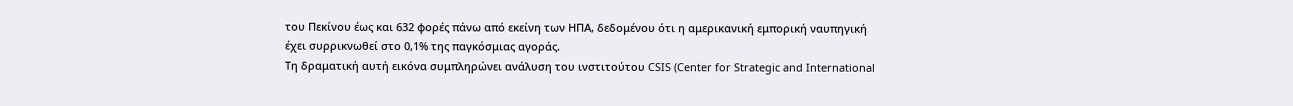του Πεκίνου έως και 632 φορές πάνω από εκείνη των ΗΠΑ, δεδομένου ότι η αμερικανική εμπορική ναυπηγική έχει συρρικνωθεί στο 0,1% της παγκόσμιας αγοράς.
Τη δραματική αυτή εικόνα συμπληρώνει ανάλυση του ινστιτούτου CSIS (Center for Strategic and International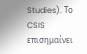Studies). Το CSIS επισημαίνει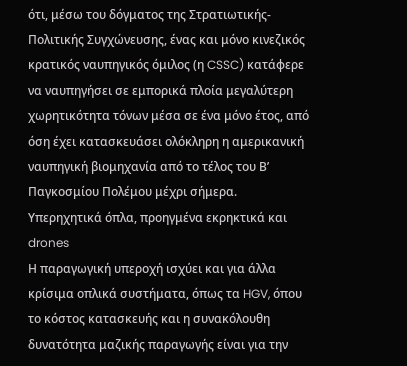ότι, μέσω του δόγματος της Στρατιωτικής-Πολιτικής Συγχώνευσης, ένας και μόνο κινεζικός κρατικός ναυπηγικός όμιλος (η CSSC) κατάφερε να ναυπηγήσει σε εμπορικά πλοία μεγαλύτερη χωρητικότητα τόνων μέσα σε ένα μόνο έτος, από όση έχει κατασκευάσει ολόκληρη η αμερικανική ναυπηγική βιομηχανία από το τέλος του Β’ Παγκοσμίου Πολέμου μέχρι σήμερα.
Υπερηχητικά όπλα, προηγμένα εκρηκτικά και drones
Η παραγωγική υπεροχή ισχύει και για άλλα κρίσιμα οπλικά συστήματα, όπως τα HGV, όπου το κόστος κατασκευής και η συνακόλουθη δυνατότητα μαζικής παραγωγής είναι για την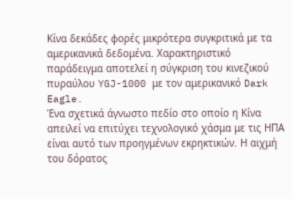Κίνα δεκάδες φορές μικρότερα συγκριτικά με τα αμερικανικά δεδομένα. Χαρακτηριστικό παράδειγμα αποτελεί η σύγκριση του κινεζικού πυραύλου YGJ-1000 με τον αμερικανικό Dark Eagle.
Ένα σχετικά άγνωστο πεδίο στο οποίο η Κίνα απειλεί να επιτύχει τεχνολογικό χάσμα με τις ΗΠΑ είναι αυτό των προηγμένων εκρηκτικών. Η αιχμή του δόρατος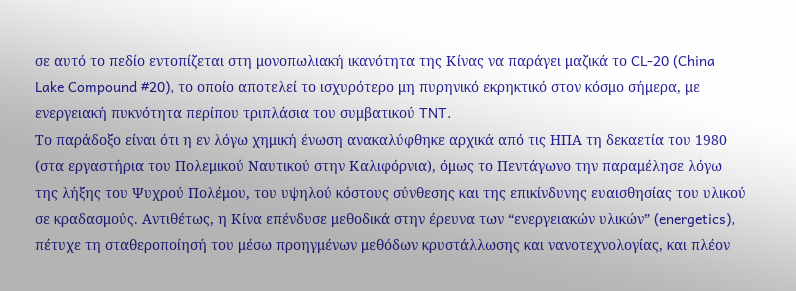σε αυτό το πεδίο εντοπίζεται στη μονοπωλιακή ικανότητα της Κίνας να παράγει μαζικά το CL-20 (China Lake Compound #20), το οποίο αποτελεί το ισχυρότερο μη πυρηνικό εκρηκτικό στον κόσμο σήμερα, με ενεργειακή πυκνότητα περίπου τριπλάσια του συμβατικού TNT.
Το παράδοξο είναι ότι η εν λόγω χημική ένωση ανακαλύφθηκε αρχικά από τις ΗΠΑ τη δεκαετία του 1980 (στα εργαστήρια του Πολεμικού Ναυτικού στην Καλιφόρνια), όμως το Πεντάγωνο την παραμέλησε λόγω της λήξης του Ψυχρού Πολέμου, του υψηλού κόστους σύνθεσης και της επικίνδυνης ευαισθησίας του υλικού σε κραδασμούς. Αντιθέτως, η Κίνα επένδυσε μεθοδικά στην έρευνα των “ενεργειακών υλικών” (energetics), πέτυχε τη σταθεροποίησή του μέσω προηγμένων μεθόδων κρυστάλλωσης και νανοτεχνολογίας, και πλέον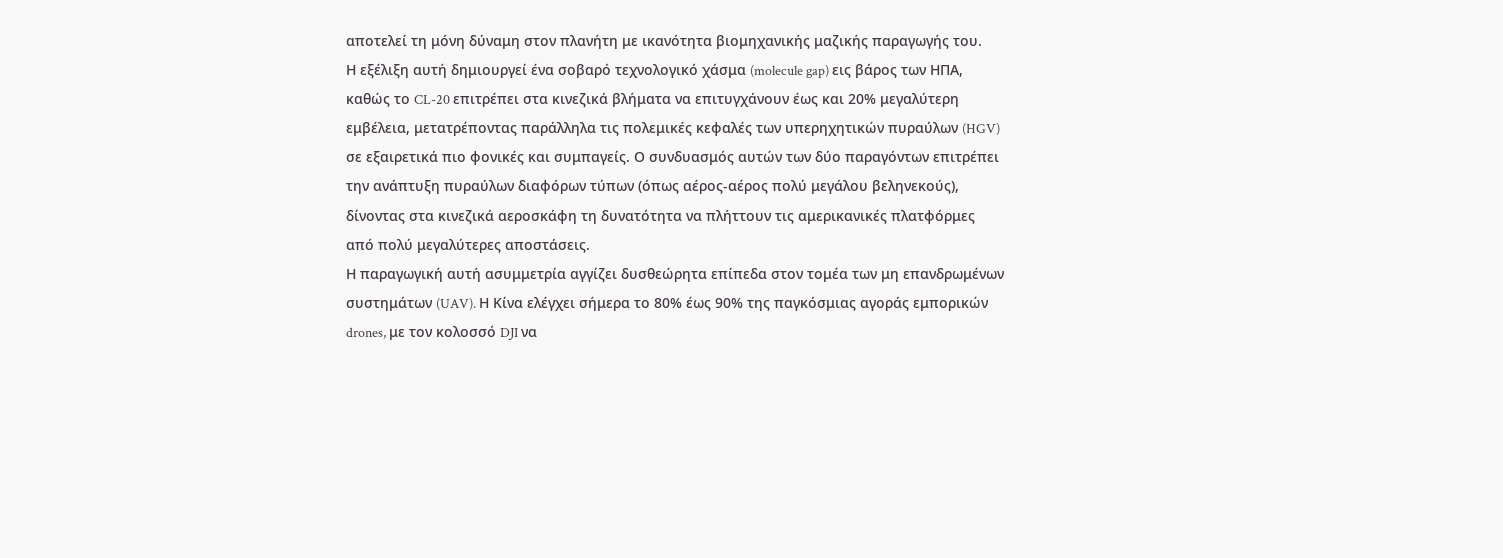αποτελεί τη μόνη δύναμη στον πλανήτη με ικανότητα βιομηχανικής μαζικής παραγωγής του.
Η εξέλιξη αυτή δημιουργεί ένα σοβαρό τεχνολογικό χάσμα (molecule gap) εις βάρος των ΗΠΑ, καθώς το CL-20 επιτρέπει στα κινεζικά βλήματα να επιτυγχάνουν έως και 20% μεγαλύτερη εμβέλεια, μετατρέποντας παράλληλα τις πολεμικές κεφαλές των υπερηχητικών πυραύλων (HGV) σε εξαιρετικά πιο φονικές και συμπαγείς. Ο συνδυασμός αυτών των δύο παραγόντων επιτρέπει την ανάπτυξη πυραύλων διαφόρων τύπων (όπως αέρος-αέρος πολύ μεγάλου βεληνεκούς), δίνοντας στα κινεζικά αεροσκάφη τη δυνατότητα να πλήττουν τις αμερικανικές πλατφόρμες από πολύ μεγαλύτερες αποστάσεις.
Η παραγωγική αυτή ασυμμετρία αγγίζει δυσθεώρητα επίπεδα στον τομέα των μη επανδρωμένων συστημάτων (UAV). Η Κίνα ελέγχει σήμερα το 80% έως 90% της παγκόσμιας αγοράς εμπορικών drones, με τον κολοσσό DJI να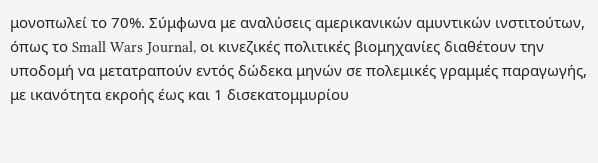μονοπωλεί το 70%. Σύμφωνα με αναλύσεις αμερικανικών αμυντικών ινστιτούτων, όπως το Small Wars Journal, οι κινεζικές πολιτικές βιομηχανίες διαθέτουν την υποδομή να μετατραπούν εντός δώδεκα μηνών σε πολεμικές γραμμές παραγωγής, με ικανότητα εκροής έως και 1 δισεκατομμυρίου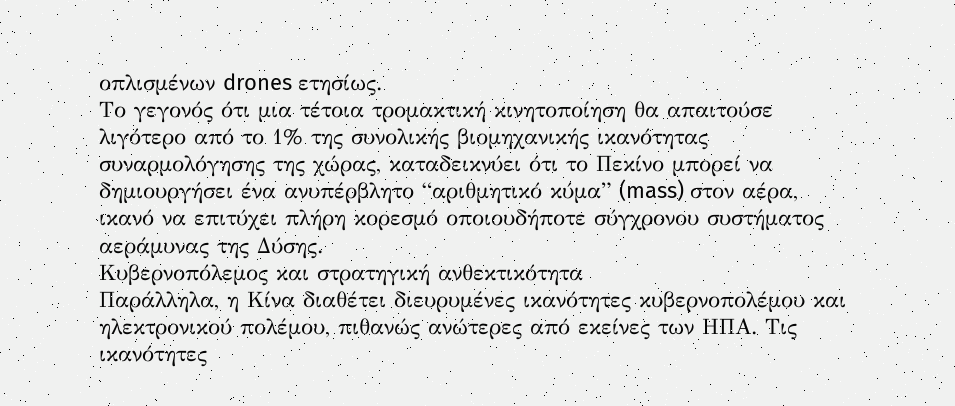οπλισμένων drones ετησίως.
Το γεγονός ότι μια τέτοια τρομακτική κινητοποίηση θα απαιτούσε λιγότερο από το 1% της συνολικής βιομηχανικής ικανότητας συναρμολόγησης της χώρας, καταδεικνύει ότι το Πεκίνο μπορεί να δημιουργήσει ένα ανυπέρβλητο “αριθμητικό κύμα” (mass) στον αέρα, ικανό να επιτύχει πλήρη κορεσμό οποιουδήποτε σύγχρονου συστήματος αεράμυνας της Δύσης.
Κυβερνοπόλεμος και στρατηγική ανθεκτικότητα
Παράλληλα, η Κίνα διαθέτει διευρυμένες ικανότητες κυβερνοπολέμου και ηλεκτρονικού πολέμου, πιθανώς ανώτερες από εκείνες των ΗΠΑ. Τις ικανότητες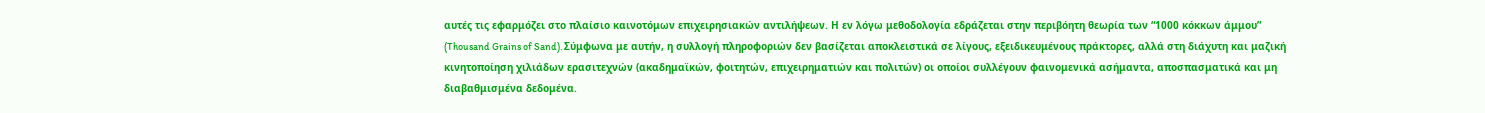αυτές τις εφαρμόζει στο πλαίσιο καινοτόμων επιχειρησιακών αντιλήψεων. Η εν λόγω μεθοδολογία εδράζεται στην περιβόητη θεωρία των “1000 κόκκων άμμου” (Thousand Grains of Sand). Σύμφωνα με αυτήν, η συλλογή πληροφοριών δεν βασίζεται αποκλειστικά σε λίγους, εξειδικευμένους πράκτορες, αλλά στη διάχυτη και μαζική κινητοποίηση χιλιάδων ερασιτεχνών (ακαδημαϊκών, φοιτητών, επιχειρηματιών και πολιτών) οι οποίοι συλλέγουν φαινομενικά ασήμαντα, αποσπασματικά και μη διαβαθμισμένα δεδομένα.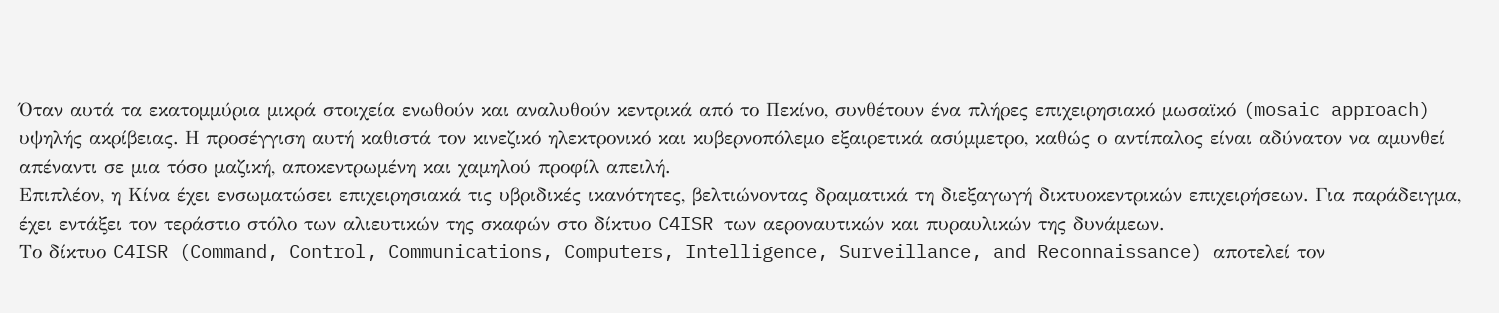Όταν αυτά τα εκατομμύρια μικρά στοιχεία ενωθούν και αναλυθούν κεντρικά από το Πεκίνο, συνθέτουν ένα πλήρες επιχειρησιακό μωσαϊκό (mosaic approach) υψηλής ακρίβειας. Η προσέγγιση αυτή καθιστά τον κινεζικό ηλεκτρονικό και κυβερνοπόλεμο εξαιρετικά ασύμμετρο, καθώς ο αντίπαλος είναι αδύνατον να αμυνθεί απέναντι σε μια τόσο μαζική, αποκεντρωμένη και χαμηλού προφίλ απειλή.
Επιπλέον, η Κίνα έχει ενσωματώσει επιχειρησιακά τις υβριδικές ικανότητες, βελτιώνοντας δραματικά τη διεξαγωγή δικτυοκεντρικών επιχειρήσεων. Για παράδειγμα, έχει εντάξει τον τεράστιο στόλο των αλιευτικών της σκαφών στο δίκτυο C4ISR των αεροναυτικών και πυραυλικών της δυνάμεων.
Το δίκτυο C4ISR (Command, Control, Communications, Computers, Intelligence, Surveillance, and Reconnaissance) αποτελεί τον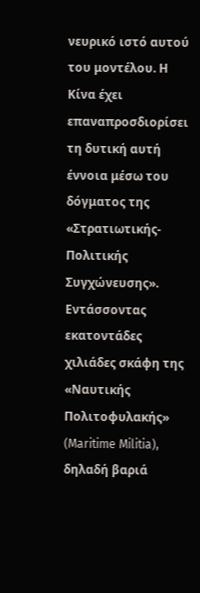νευρικό ιστό αυτού του μοντέλου. Η Κίνα έχει επαναπροσδιορίσει τη δυτική αυτή έννοια μέσω του δόγματος της «Στρατιωτικής-Πολιτικής Συγχώνευσης». Εντάσσοντας εκατοντάδες χιλιάδες σκάφη της «Ναυτικής Πολιτοφυλακής» (Maritime Militia), δηλαδή βαριά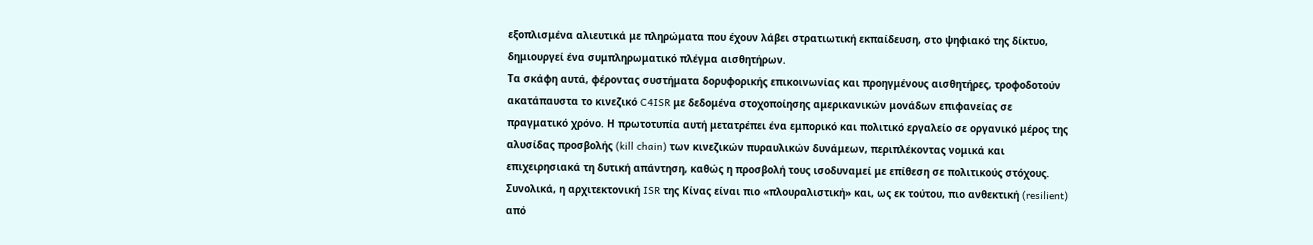εξοπλισμένα αλιευτικά με πληρώματα που έχουν λάβει στρατιωτική εκπαίδευση, στο ψηφιακό της δίκτυο, δημιουργεί ένα συμπληρωματικό πλέγμα αισθητήρων.
Τα σκάφη αυτά, φέροντας συστήματα δορυφορικής επικοινωνίας και προηγμένους αισθητήρες, τροφοδοτούν ακατάπαυστα το κινεζικό C4ISR με δεδομένα στοχοποίησης αμερικανικών μονάδων επιφανείας σε πραγματικό χρόνο. Η πρωτοτυπία αυτή μετατρέπει ένα εμπορικό και πολιτικό εργαλείο σε οργανικό μέρος της αλυσίδας προσβολής (kill chain) των κινεζικών πυραυλικών δυνάμεων, περιπλέκοντας νομικά και επιχειρησιακά τη δυτική απάντηση, καθώς η προσβολή τους ισοδυναμεί με επίθεση σε πολιτικούς στόχους. Συνολικά, η αρχιτεκτονική ISR της Κίνας είναι πιο «πλουραλιστική» και, ως εκ τούτου, πιο ανθεκτική (resilient) από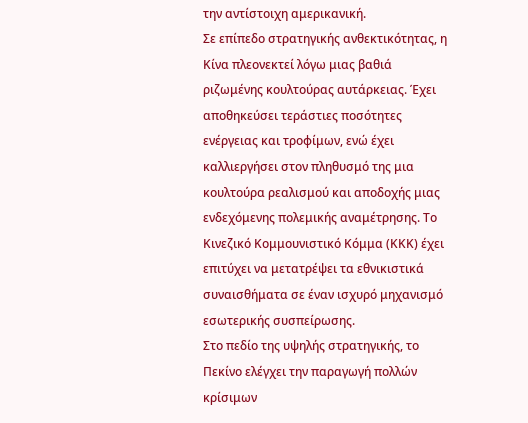την αντίστοιχη αμερικανική.
Σε επίπεδο στρατηγικής ανθεκτικότητας, η Κίνα πλεονεκτεί λόγω μιας βαθιά ριζωμένης κουλτούρας αυτάρκειας. Έχει αποθηκεύσει τεράστιες ποσότητες ενέργειας και τροφίμων, ενώ έχει καλλιεργήσει στον πληθυσμό της μια κουλτούρα ρεαλισμού και αποδοχής μιας ενδεχόμενης πολεμικής αναμέτρησης. Το Κινεζικό Κομμουνιστικό Κόμμα (ΚΚΚ) έχει επιτύχει να μετατρέψει τα εθνικιστικά συναισθήματα σε έναν ισχυρό μηχανισμό εσωτερικής συσπείρωσης.
Στο πεδίο της υψηλής στρατηγικής, το Πεκίνο ελέγχει την παραγωγή πολλών κρίσιμων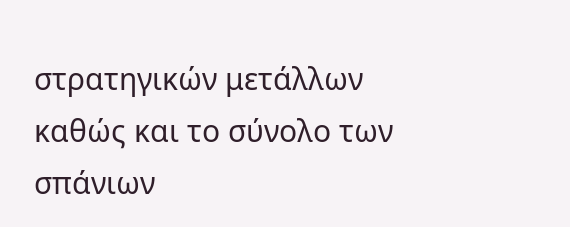στρατηγικών μετάλλων καθώς και το σύνολο των σπάνιων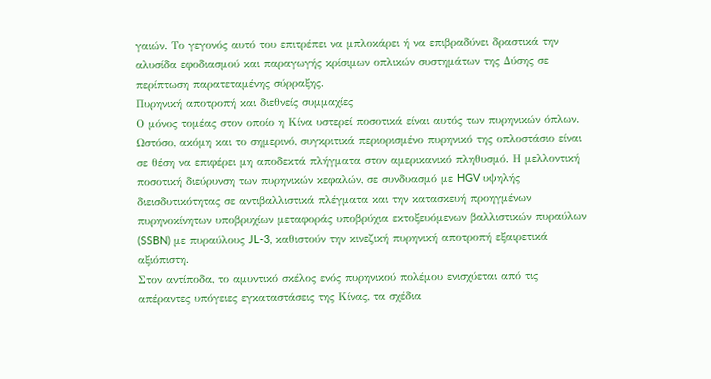γαιών. Το γεγονός αυτό του επιτρέπει να μπλοκάρει ή να επιβραδύνει δραστικά την αλυσίδα εφοδιασμού και παραγωγής κρίσιμων οπλικών συστημάτων της Δύσης σε περίπτωση παρατεταμένης σύρραξης.
Πυρηνική αποτροπή και διεθνείς συμμαχίες
Ο μόνος τομέας στον οποίο η Κίνα υστερεί ποσοτικά είναι αυτός των πυρηνικών όπλων. Ωστόσο, ακόμη και το σημερινό, συγκριτικά περιορισμένο πυρηνικό της οπλοστάσιο είναι σε θέση να επιφέρει μη αποδεκτά πλήγματα στον αμερικανικό πληθυσμό. Η μελλοντική ποσοτική διεύρυνση των πυρηνικών κεφαλών, σε συνδυασμό με HGV υψηλής διεισδυτικότητας σε αντιβαλλιστικά πλέγματα και την κατασκευή προηγμένων πυρηνοκίνητων υποβρυχίων μεταφοράς υποβρύχια εκτοξευόμενων βαλλιστικών πυραύλων (SSBN) με πυραύλους JL-3, καθιστούν την κινεζική πυρηνική αποτροπή εξαιρετικά αξιόπιστη.
Στον αντίποδα, το αμυντικό σκέλος ενός πυρηνικού πολέμου ενισχύεται από τις απέραντες υπόγειες εγκαταστάσεις της Κίνας, τα σχέδια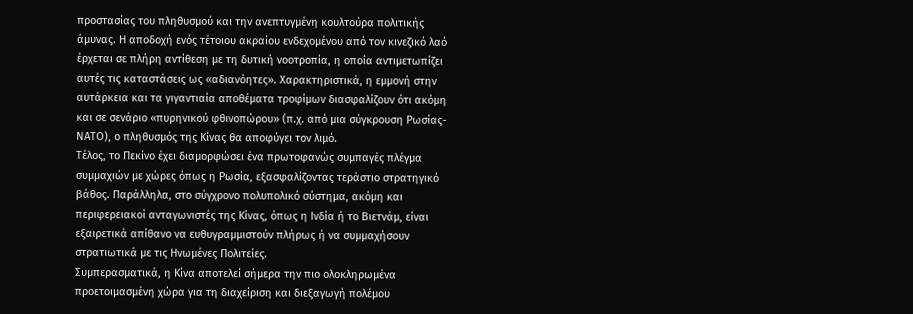προστασίας του πληθυσμού και την ανεπτυγμένη κουλτούρα πολιτικής άμυνας. Η αποδοχή ενός τέτοιου ακραίου ενδεχομένου από τον κινεζικό λαό έρχεται σε πλήρη αντίθεση με τη δυτική νοοτροπία, η οποία αντιμετωπίζει αυτές τις καταστάσεις ως «αδιανόητες». Χαρακτηριστικά, η εμμονή στην αυτάρκεια και τα γιγαντιαία αποθέματα τροφίμων διασφαλίζουν ότι ακόμη και σε σενάριο «πυρηνικού φθινοπώρου» (π.χ. από μια σύγκρουση Ρωσίας-ΝΑΤΟ), ο πληθυσμός της Κίνας θα αποφύγει τον λιμό.
Τέλος, το Πεκίνο έχει διαμορφώσει ένα πρωτοφανώς συμπαγές πλέγμα συμμαχιών με χώρες όπως η Ρωσία, εξασφαλίζοντας τεράστιο στρατηγικό βάθος. Παράλληλα, στο σύγχρονο πολυπολικό σύστημα, ακόμη και περιφερειακοί ανταγωνιστές της Κίνας, όπως η Ινδία ή το Βιετνάμ, είναι εξαιρετικά απίθανο να ευθυγραμμιστούν πλήρως ή να συμμαχήσουν στρατιωτικά με τις Ηνωμένες Πολιτείες.
Συμπερασματικά, η Κίνα αποτελεί σήμερα την πιο ολοκληρωμένα προετοιμασμένη χώρα για τη διαχείριση και διεξαγωγή πολέμου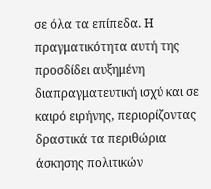σε όλα τα επίπεδα. Η πραγματικότητα αυτή της προσδίδει αυξημένη διαπραγματευτική ισχύ και σε καιρό ειρήνης, περιορίζοντας δραστικά τα περιθώρια άσκησης πολιτικών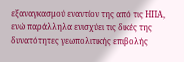εξαναγκασμού εναντίον της από τις ΗΠΑ, ενώ παράλληλα ενισχύει τις δικές της δυνατότητες γεωπολιτικής επιβολής